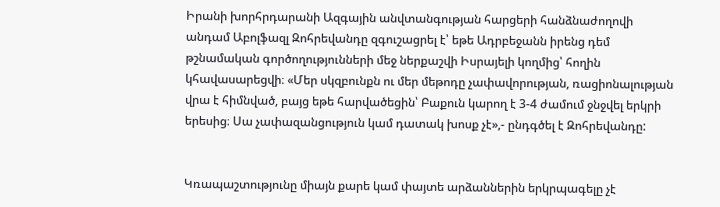Իրանի խորհրդարանի Ազգային անվտանգության հարցերի հանձնաժողովի անդամ Աբոլֆազլ Զոհրեվանդը զգուշացրել է՝ եթե Ադրբեջանն իրենց դեմ թշնամական գործողությունների մեջ ներքաշվի Իսրայելի կողմից՝ հողին կհավասարեցվի։ «Մեր սկզբունքն ու մեր մեթոդը չափավորության, ռացիոնալության վրա է հիմնված, բայց եթե հարվածեցին՝ Բաքուն կարող է 3-4 ժամում ջնջվել երկրի երեսից։ Սա չափազանցություն կամ դատակ խոսք չէ»,- ընդգծել է Զոհրեվանդը:


Կռապաշտությունը միայն քարե կամ փայտե արձաններին երկրպագելը չէ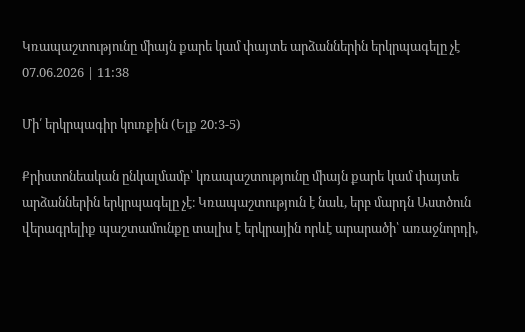Կռապաշտությունը միայն քարե կամ փայտե արձաններին երկրպագելը չէ
07.06.2026 | 11:38

Մի՛ երկրպագիր կուռքին (Ելք 20:3-5)

Քրիստոնեական ընկալմամբ՝ կռապաշտությունը միայն քարե կամ փայտե արձաններին երկրպագելը չէ։ Կռապաշտություն է նաև, երբ մարդն Աստծուն վերագրելիք պաշտամունքը տալիս է երկրային որևէ արարածի՝ առաջնորդի,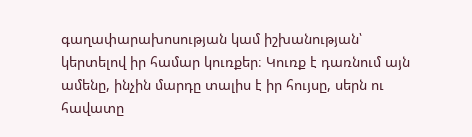գաղափարախոսության կամ իշխանության՝ կերտելով իր համար կուռքեր։ Կուռք է դառնում այն ամենը, ինչին մարդը տալիս է իր հույսը, սերն ու հավատը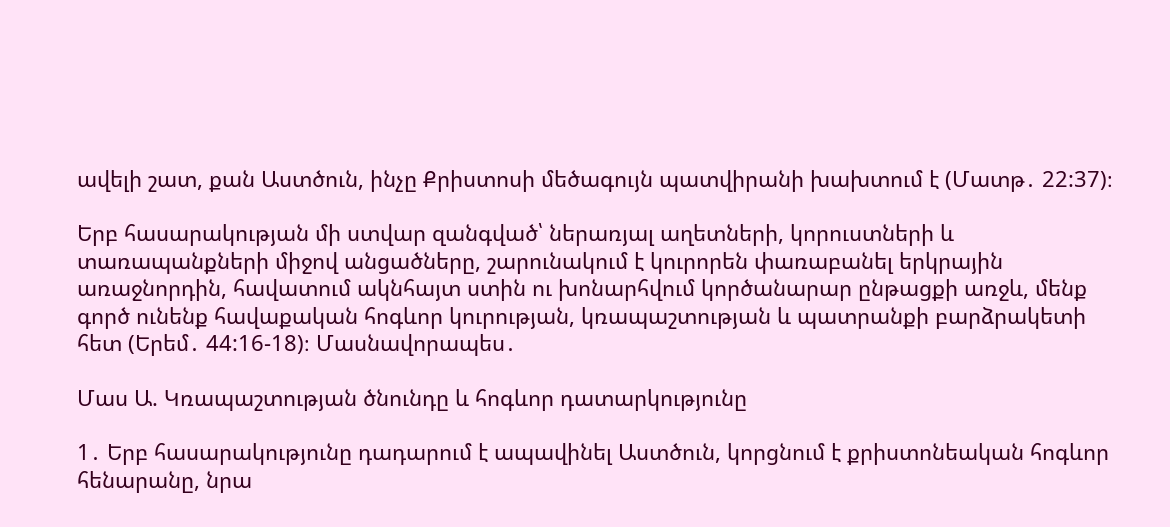ավելի շատ, քան Աստծուն, ինչը Քրիստոսի մեծագույն պատվիրանի խախտում է (Մատթ․ 22:37)։

Երբ հասարակության մի ստվար զանգված՝ ներառյալ աղետների, կորուստների և տառապանքների միջով անցածները, շարունակում է կուրորեն փառաբանել երկրային առաջնորդին, հավատում ակնհայտ ստին ու խոնարհվում կործանարար ընթացքի առջև, մենք գործ ունենք հավաքական հոգևոր կուրության, կռապաշտության և պատրանքի բարձրակետի հետ (Երեմ․ 44:16-18)։ Մասնավորապես․

Մաս Ա. Կռապաշտության ծնունդը և հոգևոր դատարկությունը

1․ Երբ հասարակությունը դադարում է ապավինել Աստծուն, կորցնում է քրիստոնեական հոգևոր հենարանը, նրա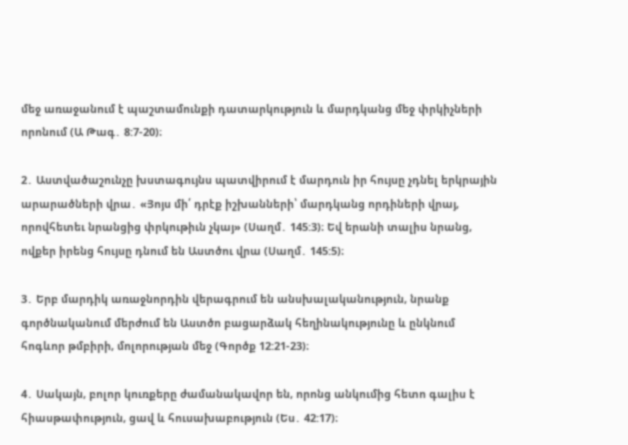մեջ առաջանում է պաշտամունքի դատարկություն և մարդկանց մեջ փրկիչների որոնում (Ա Թագ․ 8:7-20)։

2․ Աստվածաշունչը խստագույնս պատվիրում է մարդուն իր հույսը չդնել երկրային արարածների վրա․ «Յոյս մի՛ դրէք իշխանների՝ մարդկանց որդիների վրայ, որովհետեւ նրանցից փրկութիւն չկայ» (Սաղմ․ 145:3)։ Եվ երանի տալիս նրանց, ովքեր իրենց հույսը դնում են Աստծու վրա (Սաղմ․ 145:5)։

3․ Երբ մարդիկ առաջնորդին վերագրում են անսխալականություն, նրանք գործնականում մերժում են Աստծո բացարձակ հեղինակությունը և ընկնում հոգևոր թմբիրի, մոլորության մեջ (Գործք 12:21-23)։

4․ Սակայն, բոլոր կուռքերը ժամանակավոր են, որոնց անկումից հետո գալիս է հիասթափություն, ցավ և հուսախաբություն (Ես․ 42:17)։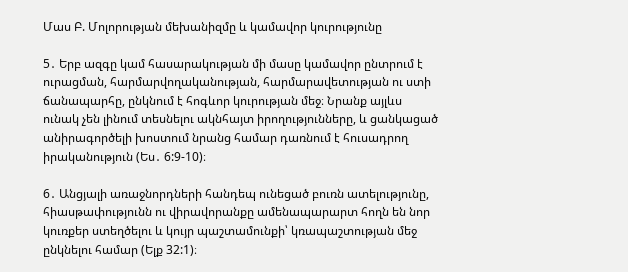Մաս Բ. Մոլորության մեխանիզմը և կամավոր կուրությունը

5․ Երբ ազգը կամ հասարակության մի մասը կամավոր ընտրում է ուրացման, հարմարվողականության, հարմարավետության ու ստի ճանապարհը, ընկնում է հոգևոր կուրության մեջ։ Նրանք այլևս ունակ չեն լինում տեսնելու ակնհայտ իրողությունները, և ցանկացած անիրագործելի խոստում նրանց համար դառնում է հուսադրող իրականություն (Ես․ 6:9-10)։

6․ Անցյալի առաջնորդների հանդեպ ունեցած բուռն ատելությունը, հիասթափությունն ու վիրավորանքը ամենապարարտ հողն են նոր կուռքեր ստեղծելու և կույր պաշտամունքի՝ կռապաշտության մեջ ընկնելու համար (Ելք 32:1)։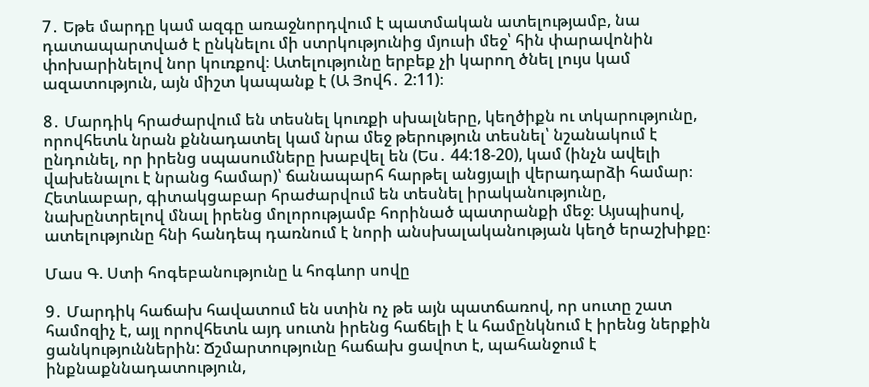7․ Եթե մարդը կամ ազգը առաջնորդվում է պատմական ատելությամբ, նա դատապարտված է ընկնելու մի ստրկությունից մյուսի մեջ՝ հին փարավոնին փոխարինելով նոր կուռքով։ Ատելությունը երբեք չի կարող ծնել լույս կամ ազատություն, այն միշտ կապանք է (Ա Յովհ․ 2:11)։

8․ Մարդիկ հրաժարվում են տեսնել կուռքի սխալները, կեղծիքն ու տկարությունը, որովհետև նրան քննադատել կամ նրա մեջ թերություն տեսնել՝ նշանակում է ընդունել, որ իրենց սպասումները խաբվել են (Ես․ 44:18-20), կամ (ինչն ավելի վախենալու է նրանց համար)՝ ճանապարհ հարթել անցյալի վերադարձի համար։ Հետևաբար, գիտակցաբար հրաժարվում են տեսնել իրականությունը, նախընտրելով մնալ իրենց մոլորությամբ հորինած պատրանքի մեջ։ Այսպիսով, ատելությունը հնի հանդեպ դառնում է նորի անսխալականության կեղծ երաշխիքը։

Մաս Գ. Ստի հոգեբանությունը և հոգևոր սովը

9․ Մարդիկ հաճախ հավատում են ստին ոչ թե այն պատճառով, որ սուտը շատ համոզիչ է, այլ որովհետև այդ սուտն իրենց հաճելի է և համընկնում է իրենց ներքին ցանկություններին: Ճշմարտությունը հաճախ ցավոտ է, պահանջում է ինքնաքննադատություն,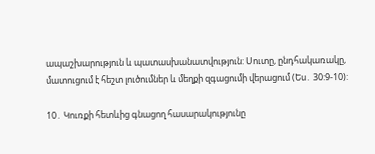ապաշխարություն և պատասխանատվություն: Սուտը, ընդհակառակը, մատուցում է հեշտ լուծումներ և մեղքի զգացումի վերացում (Ես․ 30:9-10):

10․ Կուռքի հետևից գնացող հասարակությունը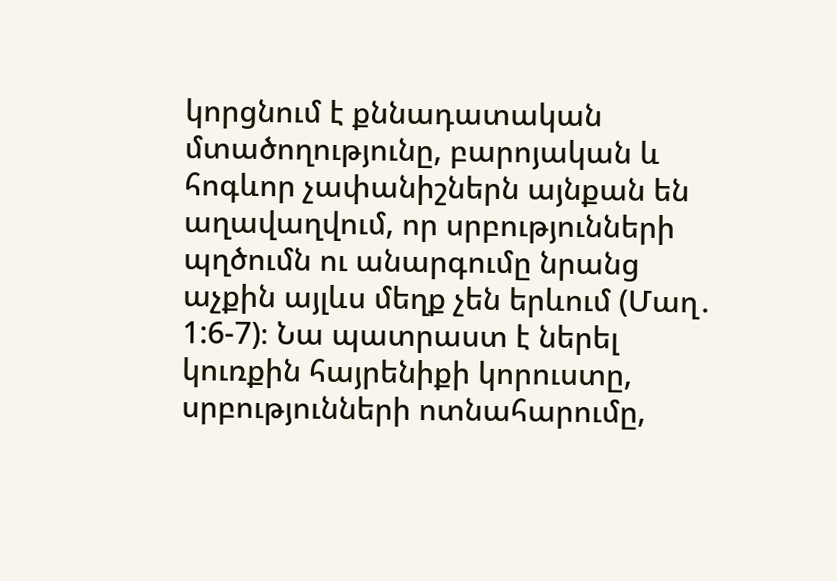կորցնում է քննադատական մտածողությունը, բարոյական և հոգևոր չափանիշներն այնքան են աղավաղվում, որ սրբությունների պղծումն ու անարգումը նրանց աչքին այլևս մեղք չեն երևում (Մաղ․ 1:6-7)։ Նա պատրաստ է ներել կուռքին հայրենիքի կորուստը, սրբությունների ոտնահարումը,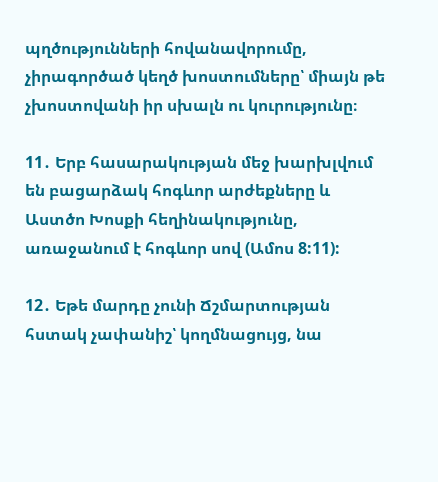պղծությունների հովանավորումը, չիրագործած կեղծ խոստումները՝ միայն թե չխոստովանի իր սխալն ու կուրությունը։

11․ Երբ հասարակության մեջ խարխլվում են բացարձակ հոգևոր արժեքները և Աստծո Խոսքի հեղինակությունը, առաջանում է հոգևոր սով (Ամոս 8:11):

12․ Եթե մարդը չունի Ճշմարտության հստակ չափանիշ՝ կողմնացույց, նա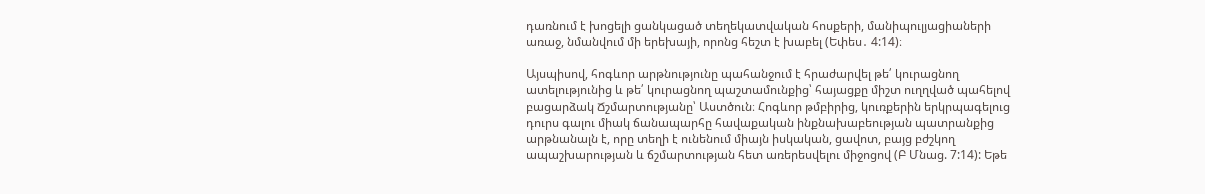դառնում է խոցելի ցանկացած տեղեկատվական հոսքերի, մանիպուլյացիաների առաջ, նմանվում մի երեխայի, որոնց հեշտ է խաբել (Եփես․ 4:14)։

Այսպիսով, հոգևոր արթնությունը պահանջում է հրաժարվել թե՛ կուրացնող ատելությունից և թե՛ կուրացնող պաշտամունքից՝ հայացքը միշտ ուղղված պահելով բացարձակ Ճշմարտությանը՝ Աստծուն։ Հոգևոր թմբիրից, կուռքերին երկրպագելուց դուրս գալու միակ ճանապարհը հավաքական ինքնախաբեության պատրանքից արթնանալն է, որը տեղի է ունենում միայն իսկական, ցավոտ, բայց բժշկող ապաշխարության և ճշմարտության հետ առերեսվելու միջոցով (Բ Մնաց. 7:14): Եթե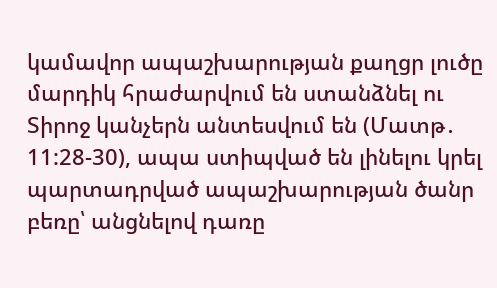կամավոր ապաշխարության քաղցր լուծը մարդիկ հրաժարվում են ստանձնել ու Տիրոջ կանչերն անտեսվում են (Մատթ․ 11:28-30), ապա ստիպված են լինելու կրել պարտադրված ապաշխարության ծանր բեռը՝ անցնելով դառը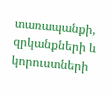տառապանքի, զրկանքների և կորուստների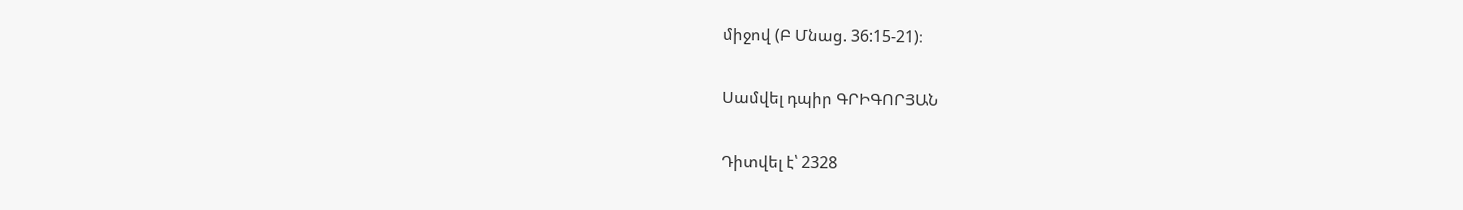միջով (Բ Մնաց. 36:15-21)։

Սամվել դպիր ԳՐԻԳՈՐՅԱՆ

Դիտվել է՝ 2328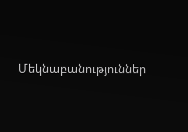Մեկնաբանություններ